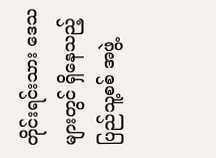တိုင်းရင်းသား ဒေသများတွင် ရှိနေသည့် ပြည်သူ့စစ် အဖွဲ့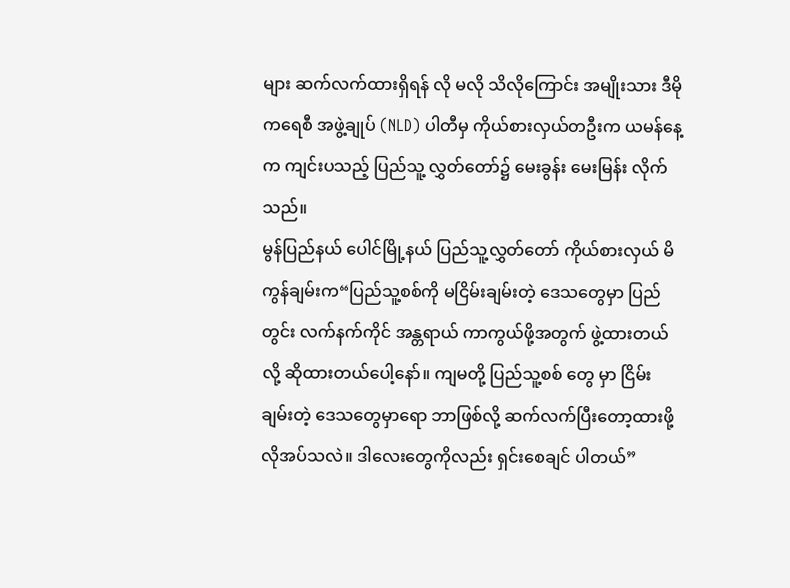များ ဆက်လက်ထားရှိရန် လို မလို သိလိုကြောင်း အမျိုးသား ဒီမိုကရေစီ အဖွဲ့ချုပ် (NLD) ပါတီမှ ကိုယ်စားလှယ်တဦးက ယမန်နေ့က ကျင်းပသည့် ပြည်သူ့ လွှတ်တော်၌ မေးခွန်း မေးမြန်း လိုက်သည်။
မွန်ပြည်နယ် ပေါင်မြို့နယ် ပြည်သူ့လွှတ်တော် ကိုယ်စားလှယ် မိကွန်ချမ်းက“ပြည်သူ့စစ်ကို မငြိမ်းချမ်းတဲ့ ဒေသတွေမှာ ပြည်တွင်း လက်နက်ကိုင် အန္တရာယ် ကာကွယ်ဖို့အတွက် ဖွဲ့ထားတယ်လို့ ဆိုထားတယ်ပေါ့နော်။ ကျမတို့ ပြည်သူ့စစ် တွေ မှာ ငြိမ်းချမ်းတဲ့ ဒေသတွေမှာရော ဘာဖြစ်လို့ ဆက်လက်ပြီးတော့ထားဖို့ လိုအပ်သလဲ။ ဒါလေးတွေကိုလည်း ရှင်းစေချင် ပါတယ်”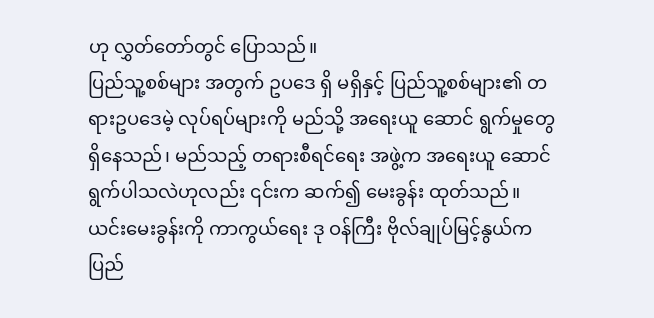ဟု လွှတ်တော်တွင် ပြောသည်။
ပြည်သူ့စစ်များ အတွက် ဥပဒေ ရှိ မရှိနှင့် ပြည်သူ့စစ်များ၏ တရားဥပဒေမဲ့ လုပ်ရပ်များကို မည်သို့ အရေးယူ ဆောင် ရွက်မှုတွေ ရှိနေသည်၊ မည်သည့် တရားစီရင်ရေး အဖွဲ့က အရေးယူ ဆောင်ရွက်ပါသလဲဟုလည်း ၎င်းက ဆက်၍ မေးခွန်း ထုတ်သည်။
ယင်းမေးခွန်းကို ကာကွယ်ရေး ဒု ဝန်ကြီး ဗိုလ်ချုပ်မြင့်နွယ်က ပြည်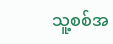သူ့စစ်အ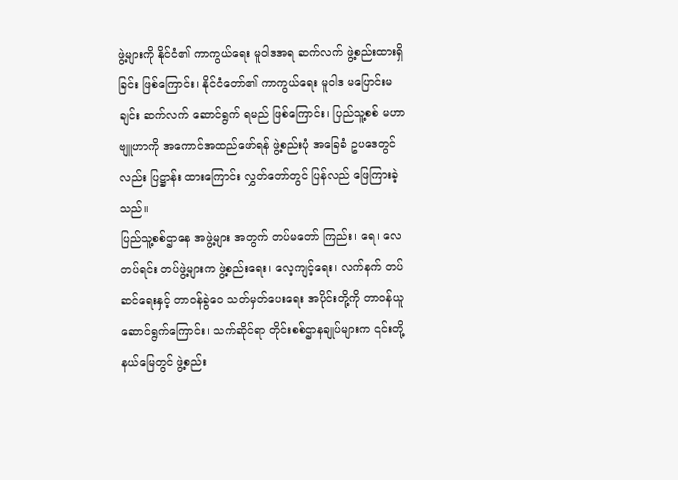ဖွဲ့များကို နိုင်ငံ၏ ကာကွယ်ရေး မူဝါဒအရ ဆက်လက် ဖွဲ့စည်းထားရှိခြင်း ဖြစ်ကြောင်း၊ နိုင်ငံတော်၏ ကာကွယ်ရေး မူဝါဒ မပြောင်းမချင်း ဆက်လက် ဆောင်ရွက် ရမည် ဖြစ်ကြောင်း၊ ပြည်သူ့စစ် မဟာဗျူဟာကို အကောင်အထည်ဖော်ရန် ဖွဲ့စည်းပုံ အခြေခံ ဥပဒေတွင်လည်း ပြဋ္ဌာန်း ထားကြောင်း လွှတ်တော်တွင် ပြန်လည် ဖြေကြားခဲ့သည်။
ပြည်သူ့စစ်ဌာနေ အဖွဲ့များ အတွက် တပ်မတော် ကြည်း၊ ရေ၊ လေ တပ်ရင်း တပ်ဖွဲ့များက ဖွဲ့စည်းရေး၊ လေ့ကျင့်ရေး၊ လက်နက် တပ်ဆင်ရေးနှင့် တာဝန်ခွဲဝေ သတ်မှတ်ပေးရေး အပိုင်းတို့ကို တာဝန်ယူ ဆောင်ရွက်ကြောင်း၊ သက်ဆိုင်ရာ တိုင်းစစ်ဌာနချုပ်များက ၎င်းတို့ နယ်မြေတွင် ဖွဲ့စည်း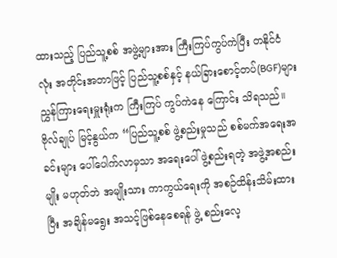ထားသည့် ပြည်သူ့စစ် အဖွဲ့များအား ကြီးကြပ်ကွပ်ကဲပြီး တနိုင်ငံ လုံး အတိုင်းအတာဖြင့် ပြည်သူ့စစ်နှင့် နယ်ခြားစောင့်တပ်(BGF)များ ညွှန်ကြားရေးမှူးရုံးက ကြီးကြပ် ကွပ်ကဲနေ ကြောင်း သိရသည်။
ဗိုလ်ချုပ် မြင့်နွယ်က “ပြည်သူ့စစ် ဖွဲ့စည်းမှုသည် စစ်မက်အရေးအခင်းများ ပေါ်ပေါက်လာမှသာ အရေးပေါ် ဖွဲ့စည်းရတဲ့ အဖွဲ့အစည်းမျိုး မဟုတ်ဘဲ အမျိုးသား ကာကွယ်ရေးကို အစဉ်ထိန်းသိမ်းထားပြီး အချိန်မရွေး အသင့်ဖြစ်နေစေရန် ဖွဲ့ စည်းလေ့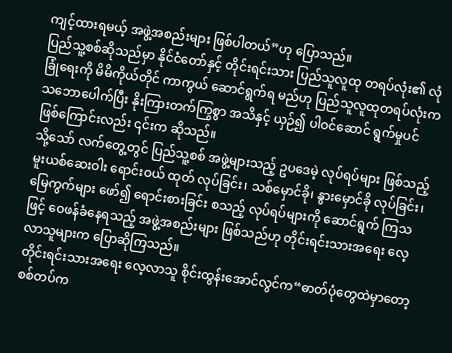ကျင့်ထားရမယ့် အဖွဲ့အစည်းများ ဖြစ်ပါတယ်”ဟု ပြောသည်။
ပြည်သူ့စစ်ဆိုသည်မှာ နိုင်ငံတော်နှင့် တိုင်းရင်းသား ပြည်သူလူထု တရပ်လုံး၏ လုံခြုံရေးကို မိမိကိုယ်တိုင် ကာကွယ် ဆောင်ရွက်ရ မည်ဟု ပြည်သူလူထုတရပ်လုံးက သဘောပေါက်ပြီး နိုးကြားတက်ကြွစွာ အသိနှင့် ယှဉ်၍ ပါဝင်ဆောင် ရွက်မှုပင် ဖြစ်ကြောင်းလည်း ၎င်းက ဆိုသည်။
သို့သော် လက်တွေ့တွင် ပြည်သူ့စစ် အဖွဲ့များသည့် ဥပဒေမဲ့ လုပ်ရပ်များ ဖြစ်သည့် မူးယစ်ဆေးဝါး ရောင်းဝယ် ထုတ် လုပ်ခြင်း၊ သစ်မှောင်ခို၊ နွားမှောင်ခို လုပ်ခြင်း၊ မြေကွက်များ ဖော်၍ ရောင်းစားခြင်း စသည့် လုပ်ရပ်များကို ဆောင်ရွက် ကြသဖြင့် ဝေဖန်ခံနေရသည့် အဖွဲ့အစည်းများ ဖြစ်သည်ဟု တိုင်းရင်းသားအရေး လေ့လာသူများက ပြောဆိုကြသည်။
တိုင်းရင်းသားအရေး လေ့လာသူ စိုင်းထွန်းအောင်လွင်က“ဓာတ်ပုံတွေထဲမှာတော့ စစ်တပ်က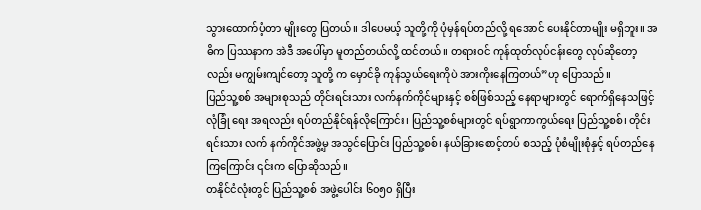သွားထောက်ပံ့တာ မျိုးတွေ ပြတယ်။ ဒါပေမယ့် သူတို့ကို ပုံမှန်ရပ်တည်လို့ ရအောင် ပေးနိုင်တာမျိုး မရှိဘူး။ အဓိက ပြဿနာက အဲဒီ အပေါ်မှာ မူတည်တယ်လို့ ထင်တယ်။ တရားဝင် ကုန်ထုတ်လုပ်ငန်းတွေ လုပ်ဆိုတော့လည်း မကျွမ်းကျင်တော့ သူတို့ က မှောင်ခို ကုန်သွယ်ရေးကိုပဲ အားကိုးနေကြတယ်”ဟု ပြောသည်။
ပြည်သူ့စစ် အများစုသည် တိုင်းရင်းသား လက်နက်ကိုင်များနှင့် စစ်ဖြစ်သည့် နေရာများတွင် ရောက်ရှိနေသဖြင့် လုံခြုံ ရေး အရလည်း ရပ်တည်နိုင်ရန်လိုကြောင်း၊ ပြည်သူ့စစ်များတွင် ရပ်ရွာကာကွယ်ရေး ပြည်သူ့စစ်၊ တိုင်းရင်းသား လက် နက်ကိုင်အဖွဲ့မှ အသွင်ပြောင်း ပြည်သူ့စစ်၊ နယ်ခြားစောင့်တပ် စသည့် ပုံစံမျိုးစုံနှင့် ရပ်တည်နေကြကြောင်း ၎င်းက ပြောဆိုသည်။
တနိုင်ငံလုံးတွင် ပြည်သူ့စစ် အဖွဲ့ပေါင်း ၆၀၅၀ ရှိပြီး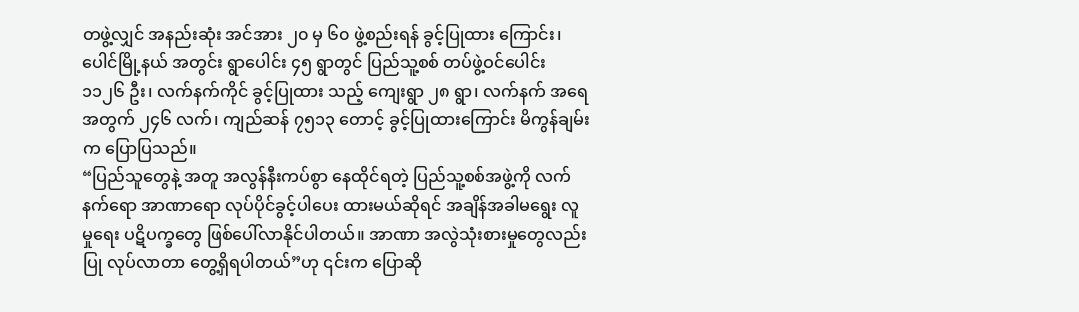တဖွဲ့လျှင် အနည်းဆုံး အင်အား ၂၀ မှ ၆၀ ဖွဲ့စည်းရန် ခွင့်ပြုထား ကြောင်း၊ ပေါင်မြို့နယ် အတွင်း ရွာပေါင်း ၄၅ ရွာတွင် ပြည်သူ့စစ် တပ်ဖွဲ့ဝင်ပေါင်း ၁၁၂၆ ဦး၊ လက်နက်ကိုင် ခွင့်ပြုထား သည့် ကျေးရွာ ၂၈ ရွာ၊ လက်နက် အရေအတွက် ၂၄၆ လက်၊ ကျည်ဆန် ၇၅၁၃ တောင့် ခွင့်ပြုထားကြောင်း မိကွန်ချမ်း က ပြောပြသည်။
“ပြည်သူတွေနဲ့ အတူ အလွန်နီးကပ်စွာ နေထိုင်ရတဲ့ ပြည်သူ့စစ်အဖွဲ့ကို လက်နက်ရော အာဏာရော လုပ်ပိုင်ခွင့်ပါပေး ထားမယ်ဆိုရင် အချိန်အခါမရွေး လူမှုရေး ပဋိပက္ခတွေ ဖြစ်ပေါ်လာနိုင်ပါတယ်။ အာဏာ အလွဲသုံးစားမှုတွေလည်း ပြု လုပ်လာတာ တွေ့ရှိရပါတယ်”ဟု ၎င်းက ပြောဆို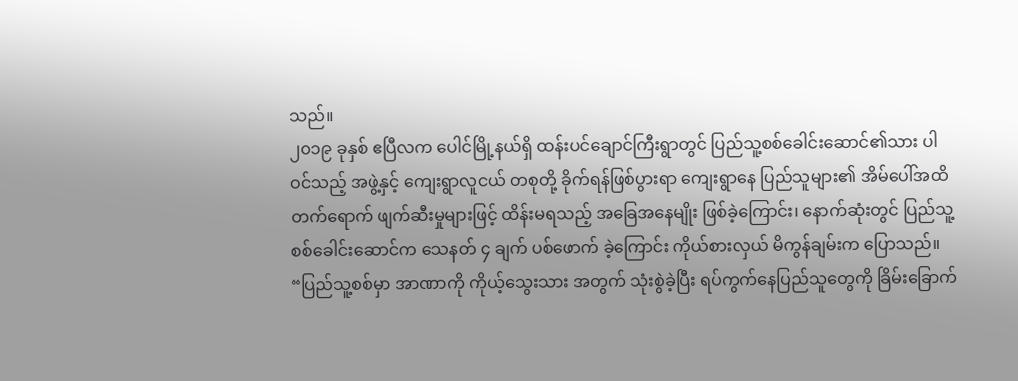သည်။
၂၀၁၉ ခုနှစ် ဧပြီလက ပေါင်မြို့နယ်ရှိ ထန်းပင်ချောင်ကြီးရွာတွင် ပြည်သူ့စစ်ခေါင်းဆောင်၏သား ပါဝင်သည့် အဖွဲ့နှင့် ကျေးရွာလူငယ် တစုတို့ ခိုက်ရန်ဖြစ်ပွားရာ ကျေးရွာနေ ပြည်သူများ၏ အိမ်ပေါ်အထိ တက်ရောက် ဖျက်ဆီးမှုများဖြင့် ထိန်းမရသည့် အခြေအနေမျိုး ဖြစ်ခဲ့ကြောင်း၊ နောက်ဆုံးတွင် ပြည်သူ့စစ်ခေါင်းဆောင်က သေနတ် ၄ ချက် ပစ်ဖောက် ခဲ့ကြောင်း ကိုယ်စားလှယ် မိကွန်ချမ်းက ပြောသည်။
“ပြည်သူ့စစ်မှာ အာဏာကို ကိုယ့်သွေးသား အတွက် သုံးစွဲခဲ့ပြီး ရပ်ကွက်နေပြည်သူတွေကို ခြိမ်းခြောက်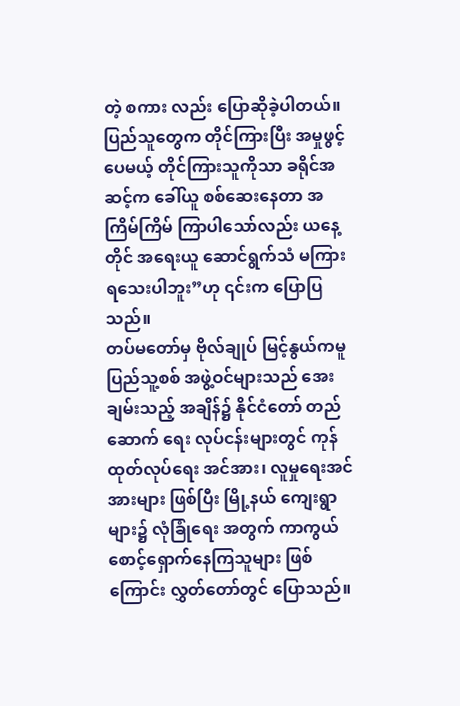တဲ့ စကား လည်း ပြောဆိုခဲ့ပါတယ်။ ပြည်သူတွေက တိုင်ကြားပြီး အမှုဖွင့်ပေမယ့် တိုင်ကြားသူကိုသာ ခရိုင်အဆင့်က ခေါ်ယူ စစ်ဆေးနေတာ အကြိမ်ကြိမ် ကြာပါသော်လည်း ယနေ့တိုင် အရေးယူ ဆောင်ရွက်သံ မကြားရသေးပါဘူး”ဟု ၎င်းက ပြောပြသည်။
တပ်မတော်မှ ဗိုလ်ချုပ် မြင့်နွယ်ကမူ ပြည်သူ့စစ် အဖွဲ့ဝင်များသည် အေးချမ်းသည့် အချိန်၌ နိုင်ငံတော် တည်ဆောက် ရေး လုပ်ငန်းများတွင် ကုန်ထုတ်လုပ်ရေး အင်အား၊ လူမှုရေးအင်အားများ ဖြစ်ပြီး မြို့နယ် ကျေးရွာများ၌ လုံခြုံရေး အတွက် ကာကွယ်စောင့်ရှောက်နေကြသူများ ဖြစ်ကြောင်း လွှတ်တော်တွင် ပြောသည်။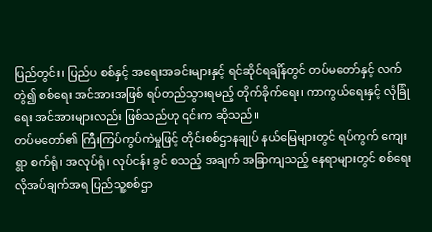ပြည်တွင်း၊ ပြည်ပ စစ်နှင့် အရေးအခင်းများနှင့် ရင်ဆိုင်ရချိန်တွင် တပ်မတော်နှင့် လက်တွဲ၍ စစ်ရေး အင်အားအဖြစ် ရပ်တည်သွားရမည့် တိုက်ခိုက်ရေး၊ ကာကွယ်ရေးနှင့် လုံခြုံရေး အင်အားများလည်း ဖြစ်သည်ဟု ၎င်းက ဆိုသည်။
တပ်မတော်၏ ကြီးကြပ်ကွပ်ကဲမှုဖြင့် တိုင်းစစ်ဌာနချုပ် နယ်မြေများတွင် ရပ်ကွက် ကျေးရွာ စက်ရုံ၊ အလုပ်ရုံ၊ လုပ်ငန်း ခွင် စသည့် အချက် အခြာကျသည့် နေရာများတွင် စစ်ရေး လိုအပ်ချက်အရ ပြည်သူ့စစ်ဌာ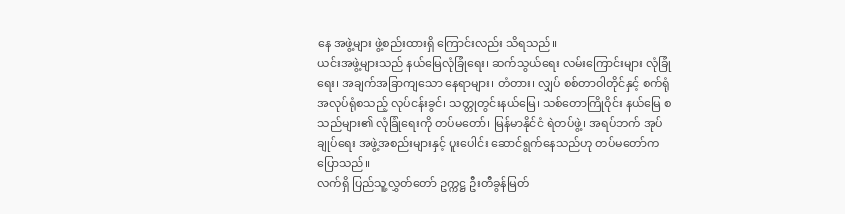နေ အဖွဲ့များ ဖွဲ့စည်းထားရှိ ကြောင်းလည်း သိရသည်။
ယင်းအဖွဲ့များသည် နယ်မြေလုံခြုံရေး၊ ဆက်သွယ်ရေး လမ်းကြောင်းများ လုံခြုံရေး၊ အချက်အခြာကျသော နေရာများ၊ တံတား၊ လျှပ် စစ်တာဝါတိုင်နှင့် စက်ရုံ အလုပ်ရုံစသည့် လုပ်ငန်းခွင်၊ သတ္တုတွင်းနယ်မြေ၊ သစ်တောကြိုဝိုင်း နယ်မြေ စသည်များ၏ လုံခြုံရေးကို တပ်မတော်၊ မြန်မာနိုင်ငံ ရဲတပ်ဖွဲ့၊ အရပ်ဘက် အုပ်ချုပ်ရေး အဖွဲ့အစည်းများနှင့် ပူးပေါင်း ဆောင်ရွက်နေသည်ဟု တပ်မတော်က ပြောသည်။
လက်ရှိ ပြည်သူ့လွှတ်တော် ဥက္ကဋ္ဌ ဦးတီခွန်မြတ်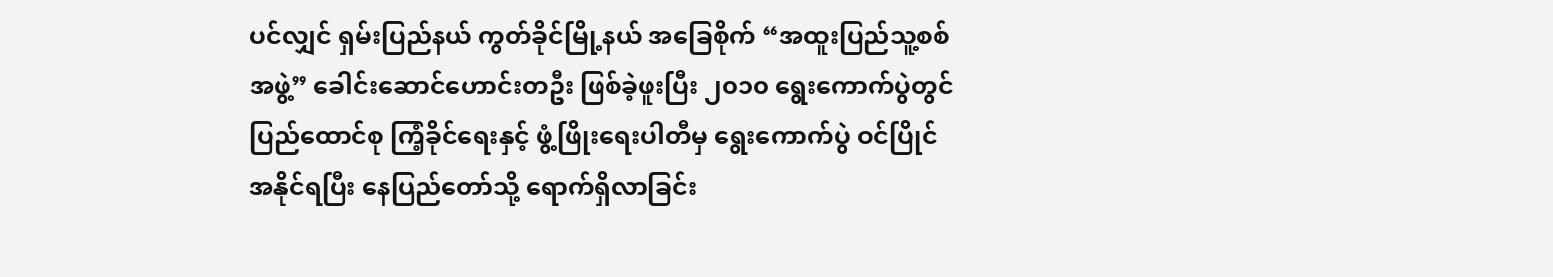ပင်လျှင် ရှမ်းပြည်နယ် ကွတ်ခိုင်မြို့နယ် အခြေစိုက် “အထူးပြည်သူ့စစ် အဖွဲ့” ခေါင်းဆောင်ဟောင်းတဦး ဖြစ်ခဲ့ဖူးပြီး ၂၀၁၀ ရွေးကောက်ပွဲတွင် ပြည်ထောင်စု ကြံ့ခိုင်ရေးနှင့် ဖွံ့ဖြိုးရေးပါတီမှ ရွေးကောက်ပွဲ ဝင်ပြိုင် အနိုင်ရပြီး နေပြည်တော်သို့ ရောက်ရှိလာခြင်း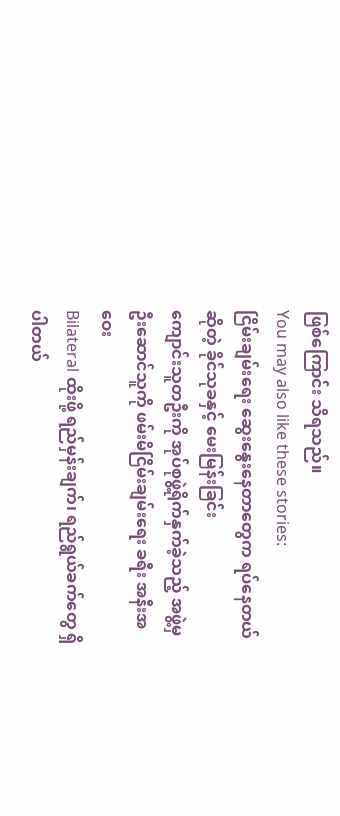ဖြစ်ကြောင်း သိရသည်။
You may also like these stories:
ငြိမ်းချမ်းရေး ဆွေးနွေးနေတာတွေက ရပ်နေတယ်ဆိုတဲ့ ခိုင်သုခနှင့် မေးမြန်းခြင်း
ကျောင်းသူတဦးကို အုပ်စုဖွဲ့ရိုက်နှက်ခဲ့သည့် အဖွဲ့မှ ဦးဆောင်သူကို ဖမ်းမိငြိမ်းချမ်းရေး ခရီး အနီးအဝေး
Bilateral ထိုးဖို့ ရည်မှန်းချက်၊ ရည်ရွယ်ခက်တွေ ရှိပါတယ်